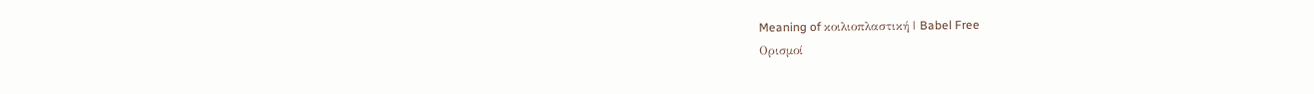Meaning of κοιλιοπλαστική | Babel Free
Ορισμοί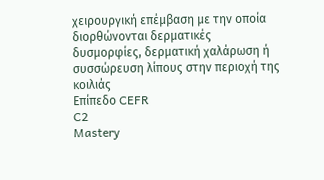χειρουργική επέμβαση με την οποία διορθώνονται δερματικές δυσμορφίες, δερματική χαλάρωση ή συσσώρευση λίπους στην περιοχή της κοιλιάς
Επίπεδο CEFR
C2
Mastery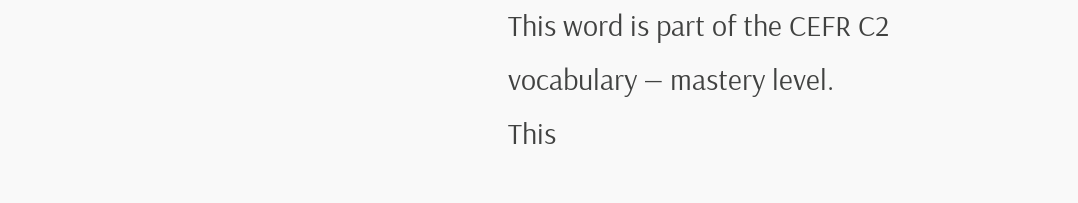This word is part of the CEFR C2 vocabulary — mastery level.
This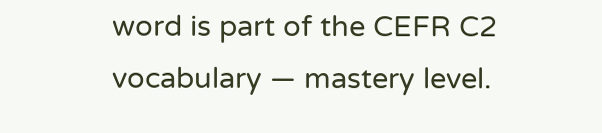word is part of the CEFR C2 vocabulary — mastery level.